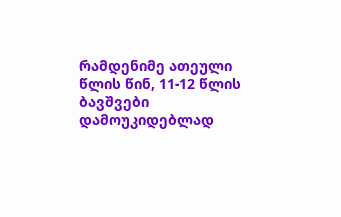რამდენიმე ათეული წლის წინ, 11-12 წლის ბავშვები დამოუკიდებლად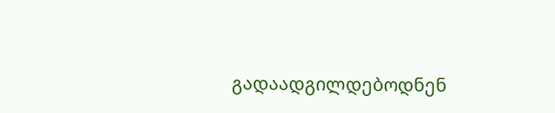გადაადგილდებოდნენ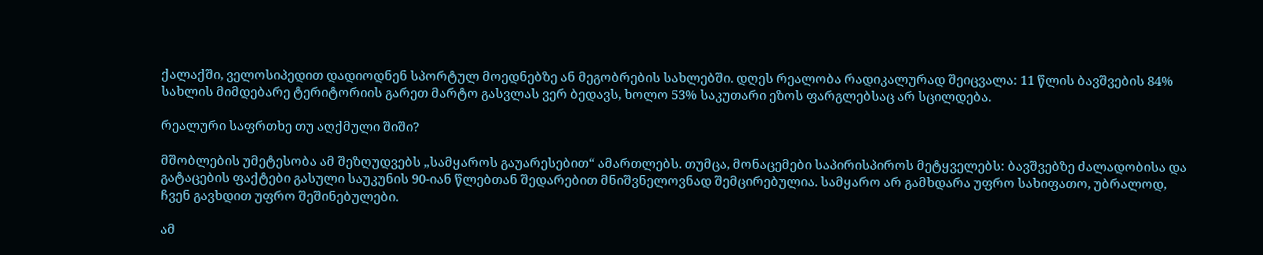ქალაქში, ველოსიპედით დადიოდნენ სპორტულ მოედნებზე ან მეგობრების სახლებში. დღეს რეალობა რადიკალურად შეიცვალა: 11 წლის ბავშვების 84% სახლის მიმდებარე ტერიტორიის გარეთ მარტო გასვლას ვერ ბედავს, ხოლო 53% საკუთარი ეზოს ფარგლებსაც არ სცილდება.

რეალური საფრთხე თუ აღქმული შიში?

მშობლების უმეტესობა ამ შეზღუდვებს „სამყაროს გაუარესებით“ ამართლებს. თუმცა, მონაცემები საპირისპიროს მეტყველებს: ბავშვებზე ძალადობისა და გატაცების ფაქტები გასული საუკუნის 90-იან წლებთან შედარებით მნიშვნელოვნად შემცირებულია. სამყარო არ გამხდარა უფრო სახიფათო, უბრალოდ, ჩვენ გავხდით უფრო შეშინებულები.

ამ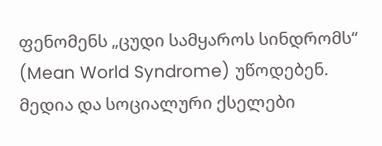ფენომენს „ცუდი სამყაროს სინდრომს“ (Mean World Syndrome) უწოდებენ. მედია და სოციალური ქსელები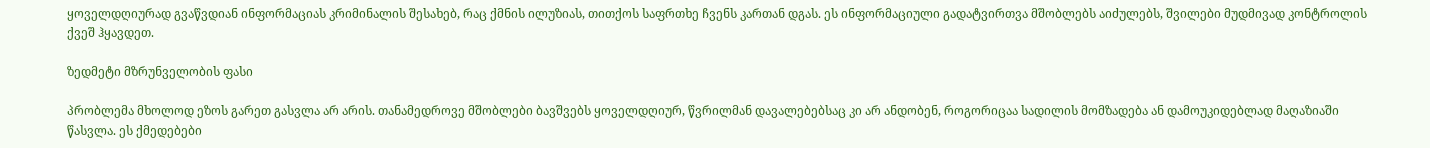ყოველდღიურად გვაწვდიან ინფორმაციას კრიმინალის შესახებ, რაც ქმნის ილუზიას, თითქოს საფრთხე ჩვენს კართან დგას. ეს ინფორმაციული გადატვირთვა მშობლებს აიძულებს, შვილები მუდმივად კონტროლის ქვეშ ჰყავდეთ.

ზედმეტი მზრუნველობის ფასი

პრობლემა მხოლოდ ეზოს გარეთ გასვლა არ არის. თანამედროვე მშობლები ბავშვებს ყოველდღიურ, წვრილმან დავალებებსაც კი არ ანდობენ, როგორიცაა სადილის მომზადება ან დამოუკიდებლად მაღაზიაში წასვლა. ეს ქმედებები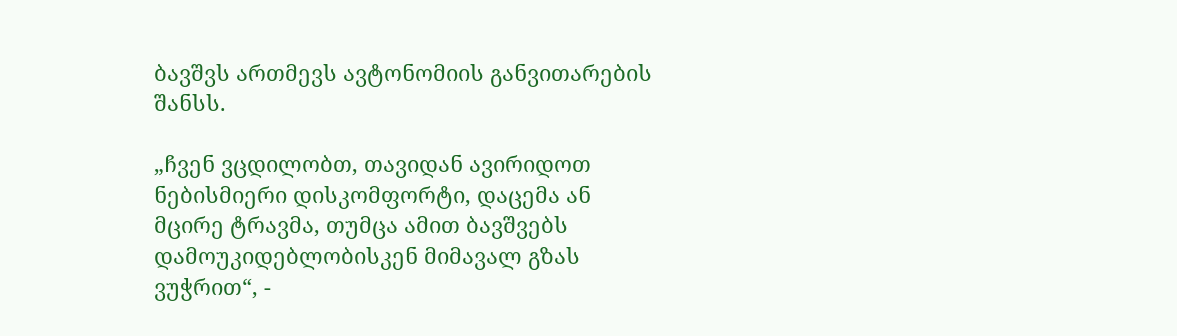ბავშვს ართმევს ავტონომიის განვითარების შანსს.

„ჩვენ ვცდილობთ, თავიდან ავირიდოთ ნებისმიერი დისკომფორტი, დაცემა ან მცირე ტრავმა, თუმცა ამით ბავშვებს დამოუკიდებლობისკენ მიმავალ გზას ვუჭრით“, -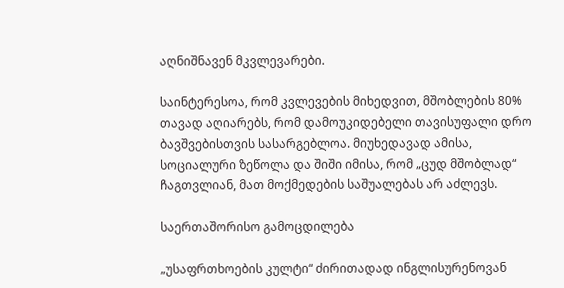აღნიშნავენ მკვლევარები.

საინტერესოა, რომ კვლევების მიხედვით, მშობლების 80% თავად აღიარებს, რომ დამოუკიდებელი თავისუფალი დრო ბავშვებისთვის სასარგებლოა. მიუხედავად ამისა, სოციალური ზეწოლა და შიში იმისა, რომ „ცუდ მშობლად“ ჩაგთვლიან, მათ მოქმედების საშუალებას არ აძლევს.

საერთაშორისო გამოცდილება

„უსაფრთხოების კულტი“ ძირითადად ინგლისურენოვან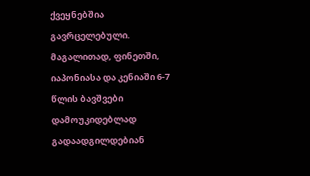ქვეყნებშია გავრცელებული. მაგალითად, ფინეთში, იაპონიასა და კენიაში 6-7 წლის ბავშვები დამოუკიდებლად გადაადგილდებიან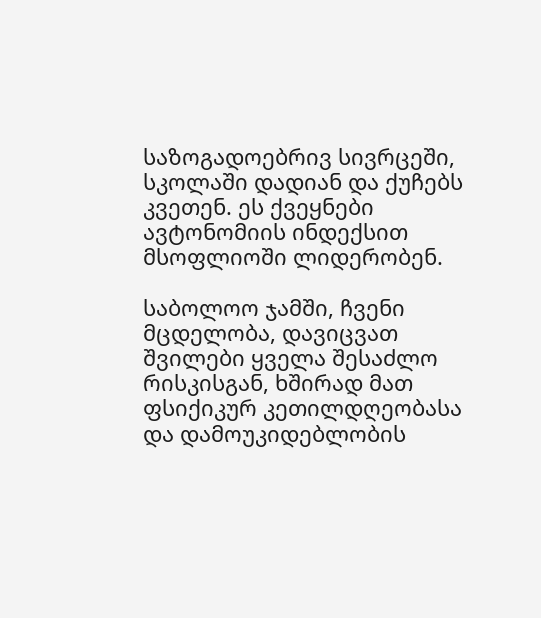საზოგადოებრივ სივრცეში, სკოლაში დადიან და ქუჩებს კვეთენ. ეს ქვეყნები ავტონომიის ინდექსით მსოფლიოში ლიდერობენ.

საბოლოო ჯამში, ჩვენი მცდელობა, დავიცვათ შვილები ყველა შესაძლო რისკისგან, ხშირად მათ ფსიქიკურ კეთილდღეობასა და დამოუკიდებლობის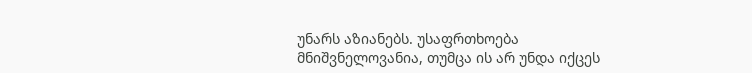უნარს აზიანებს. უსაფრთხოება მნიშვნელოვანია, თუმცა ის არ უნდა იქცეს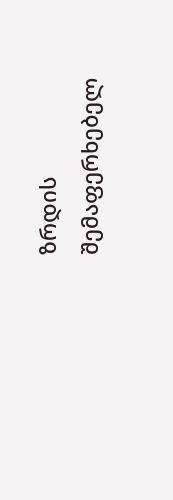ზრდის შემაფერხებელ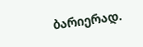ბარიერად.